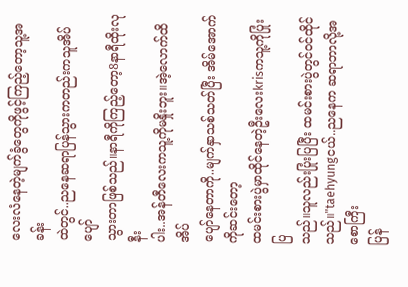လေးလံနေတဲ့မျက်ခွံတွေကိုဖွင့်ကြည့်တော့သူ့အခန်း
ထဲတွင်..ညနေဆရာပြန်သွားကတည်းကသူအိပ်ပျော်
သွားတာဖြစ်သည်။နာရီကိုကြည့်တော့8နာရီထိုးလုနီး
ပါး..အန်တီလေးကသူ့ကိုမနှိုးဘူး။အဲ့လောက်ထိအိပ်
ပျော်နေတာကို..မျက်နှာသစ်သတ်ပြီး အိမ်အောက်ကိုဆင်းတော့
ထမင်းစားပွဲမှာထိုင်နေတဲ့ဦးလေးkrisကသူ့ကိုပြုံးပြ
သည်။သူလည်းပြုံးပြပြီး ထမင်းစားပွဲတွင်ဝင်ထိုင်
သည်။"taehyungငယ်..ညနေက ဆရာဘာလို့အစောကြီး
ပြန်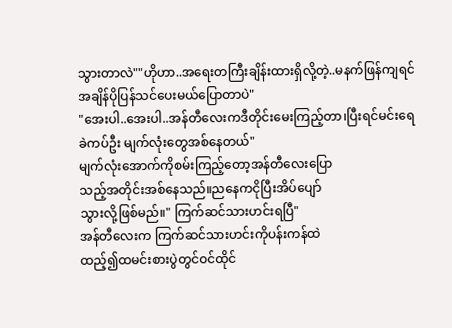သွားတာလဲ""ဟိုဟာ..အရေးတကြီးချိန်းထားရှိလို့တဲ့..မနက်ဖြန်ကျရင်အချိန်ပိုပြန်သင်ပေးမယ်ပြောတာပဲ"
"အေးပါ..အေးပါ..အန်တီလေးကဒီတိုင်းမေးကြည့်တာ၊ပြီးရင်မင်းရေခဲကပ်ဦး မျက်လုံးတွေအစ်နေတယ်"
မျက်လုံးအောက်ကိုစမ်းကြည့်တော့အန်တီလေးပြော
သည့်အတိုင်းအစ်နေသည်။ညနေကငိုပြီးအိပ်ပျော်
သွားလို့ဖြစ်မည်။" ကြက်ဆင်သားဟင်းရပြီ"
အန်တီလေးက ကြက်ဆင်သားဟင်းကိုပန်းကန်ထဲ
ထည့်၍ထမင်းစားပွဲတွင်ဝင်ထိုင်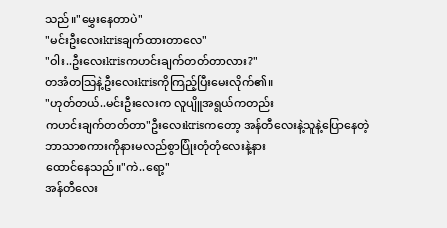သည်။"မွှေးနေတာပဲ"
"မင်းဦးလေးkrisချက်ထားတာလေ"
"ဝါး..ဦးလေးkrisကဟင်းချက်တတ်တာလား?"
တအံတသြနဲ့ဦးလေးkrisကိုကြည့်ပြီးမေးလိုက်၏။
"ဟုတ်တယ်..မင်းဦးလေးက လူပျိူအရွယ်ကတည်း
ကဟင်းချက်တတ်တာ"ဦးလေးkrisကတော့ အန်တီလေးနဲ့သူနဲ့ပြောနေတဲ့
ဘာသာစကားကိုနားမလည်စွာပြုံးတုံတုံလေးနဲ့နား
ထောင်နေသည်။"ကဲ..ရော့"
အန်တီလေး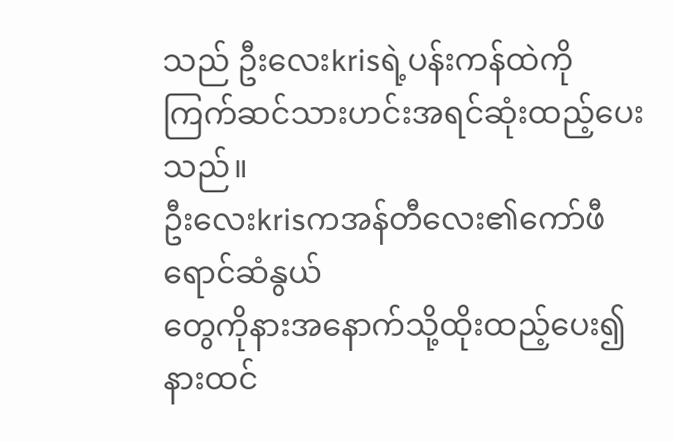သည် ဦးလေးkrisရဲ့ပန်းကန်ထဲကို
ကြက်ဆင်သားဟင်းအရင်ဆုံးထည့်ပေးသည်။
ဦးလေးkrisကအန်တီလေး၏ကော်ဖီရောင်ဆံနွယ်
တွေကိုနားအနောက်သို့ထိုးထည့်ပေး၍ နားထင်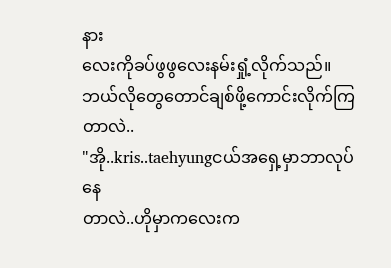နား
လေးကိုခပ်ဖွဖွလေးနမ်းရှုံ့လိုက်သည်။ဘယ်လိုတွေတောင်ချစ်ဖို့ကောင်းလိုက်ကြတာလဲ..
"အို..kris..taehyungငယ်အရှေ့မှာဘာလုပ်နေ
တာလဲ..ဟိုမှာကလေးက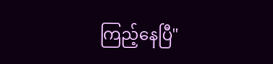ကြည့်နေပြီ"